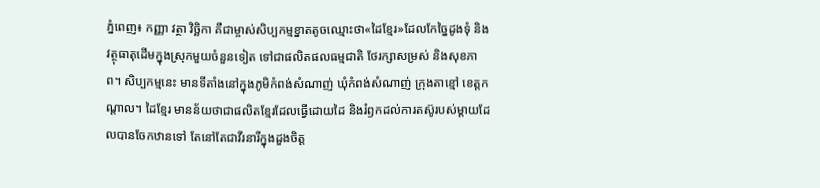ភ្នំពេញ៖ កញ្ញា វត្ថា វិច្ឆិកា គឺជាម្ចាស់សិប្បកម្មខ្នាតតូចឈ្មោះថា«ដៃខ្មែរ»ដែលកែច្នៃដូងទុំ និងវត្ថុធាតុដើមក្នុងស្រុកមួយចំនួនទៀត ទៅជាផលិតផលធម្មជាតិ ថែរក្សាសម្រស់ និងសុខភាព។ សិប្បកម្មនេះ មានទីតាំងនៅក្នុងភូមិកំពង់សំណាញ់ ឃុំកំពង់សំណាញ់ ក្រុងតាខ្មៅ ខេត្តកណ្តាល។ ដៃខ្មែរ មានន័យថាជាផលិតខ្មែរដែលធ្វើដោយដៃ និងរំឭកដល់ការតស៊ូរបស់ម្តាយដែលបានចែកឋានទៅ តែនៅតែជាវីរនារីក្នុងដួងចិត្ត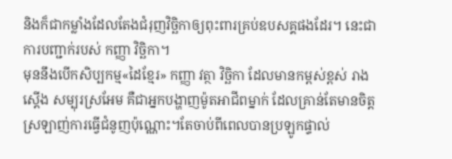និងក៏ជាកម្លាំងដែលតែងជំរុញវិច្ឆិកាឲ្យពុះពារគ្រប់ឧបសគ្គផងដែរ។ នេះជាការបញ្ជាក់របស់ កញ្ញា វិច្ឆិកា។
មុននឹងបើកសិប្បកម្ម«ដៃខ្មែរ» កញ្ញា វត្ថា វិច្ឆិកា ដែលមានកម្ពស់ខ្ពស់ រាងស្តើង សម្បុរស្រអែម គឺជាអ្នកបង្ហាញម៉ូតអាជីពម្នាក់ ដែលគ្រាន់តែមានចិត្តស្រឡាញ់ការធ្វើជំនូញប៉ុណ្ណោះ។តែចាប់ពីពេលបានប្រឡូកផ្ទាល់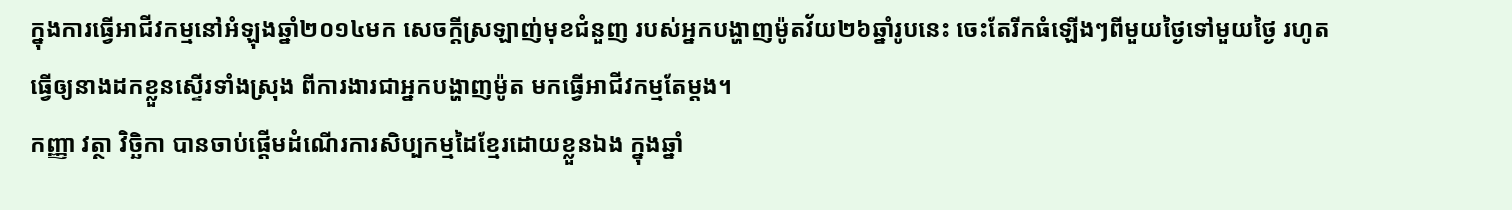ក្នុងការធ្វើអាជីវកម្មនៅអំឡុងឆ្នាំ២០១៤មក សេចក្តីស្រឡាញ់មុខជំនួញ របស់អ្នកបង្ហាញម៉ូតវ័យ២៦ឆ្នាំរូបនេះ ចេះតែរីកធំឡើងៗពីមួយថ្ងៃទៅមួយថ្ងៃ រហូតធ្វើឲ្យនាងដកខ្លួនស្ទើរទាំងស្រុង ពីការងារជាអ្នកបង្ហាញម៉ូត មកធ្វើអាជីវកម្មតែម្តង។
កញ្ញា វត្ថា វិច្ឆិកា បានចាប់ផ្តើមដំណើរការសិប្បកម្មដៃខ្មែរដោយខ្លួនឯង ក្នុងឆ្នាំ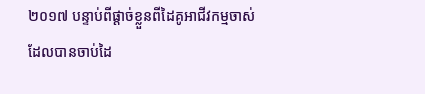២០១៧ បន្ទាប់ពីផ្តាច់ខ្លួនពីដៃគូអាជីវកម្មចាស់ ដែលបានចាប់ដៃ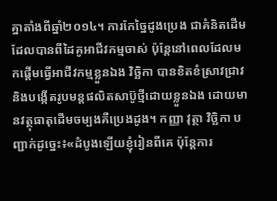គ្នាតាំងពីឆ្នាំ២០១៤។ ការកែច្នៃដូងប្រេង ជាគំនិតដើមដែលបានពីដៃគូអាជីវកម្មចាស់ ប៉ុន្តែនៅពេលដែលមកផ្តើមធ្វើអាជីវកម្មខ្លួនឯង វិច្ឆិកា បានខិតខំស្រាវជ្រាវ និងបង្កើតរូបមន្តផលិតសាប៊ូថ្មីដោយខ្លួនឯង ដោយមានវត្ថុធាតុដើមចម្បងគឺប្រេងដូង។ កញ្ញា វុត្ថា វិច្ឆិកា បញ្ជាក់ដូច្នេះ៖«ដំបូងឡើយខ្ញុំរៀនពីគេ ប៉ុន្តែការ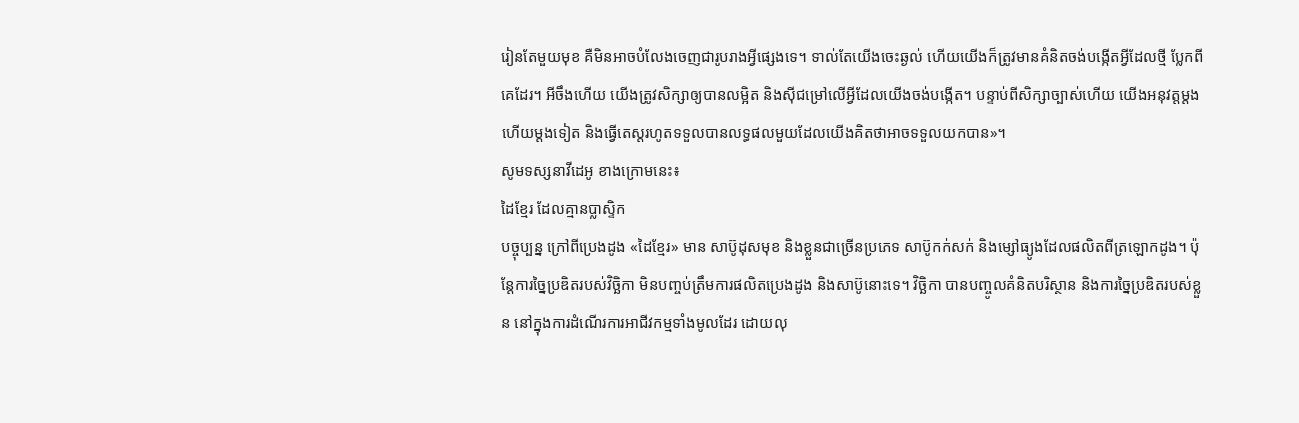រៀនតែមួយមុខ គឺមិនអាចបំលែងចេញជារូបរាងអ្វីផ្សេងទេ។ ទាល់តែយើងចេះឆ្ងល់ ហើយយើងក៏ត្រូវមានគំនិតចង់បង្កើតអ្វីដែលថ្មី ប្លែកពីគេដែរ។ អីចឹងហើយ យើងត្រូវសិក្សាឲ្យបានលម្អិត និងស៊ីជម្រៅលើអ្វីដែលយើងចង់បង្កើត។ បន្ទាប់ពីសិក្សាច្បាស់ហើយ យើងអនុវត្តម្តងហើយម្តងទៀត និងធ្វើតេស្តរហូតទទួលបានលទ្ធផលមួយដែលយើងគិតថាអាចទទួលយកបាន»។
សូមទស្សនាវីដេអូ ខាងក្រោមនេះ៖
ដៃខ្មែរ ដែលគ្មានប្លាស្ទិក
បច្ចុប្បន្ន ក្រៅពីប្រេងដូង «ដៃខ្មែរ» មាន សាប៊ូដុសមុខ និងខ្លួនជាច្រើនប្រភេទ សាប៊ូកក់សក់ និងម្សៅធ្យូងដែលផលិតពីត្រឡោកដូង។ ប៉ុន្តែការច្នៃប្រឌិតរបស់វិច្ឆិកា មិនបញ្ចប់ត្រឹមការផលិតប្រេងដូង និងសាប៊ូនោះទេ។ វិច្ឆិកា បានបញ្ចូលគំនិតបរិស្ថាន និងការច្នៃប្រឌិតរបស់ខ្លួន នៅក្នុងការដំណើរការអាជីវកម្មទាំងមូលដែរ ដោយលុ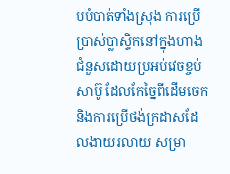បបំបាត់ទាំងស្រុង ការប្រើប្រាស់ប្លាស្ទិកនៅក្នុងហាង ជំនួសដោយប្រអប់វេចខ្ចប់សាប៊ូ ដែលកែច្នៃពីដើមចេក និងការប្រើថង់ក្រដាសដែលងាយរលាយ សម្រា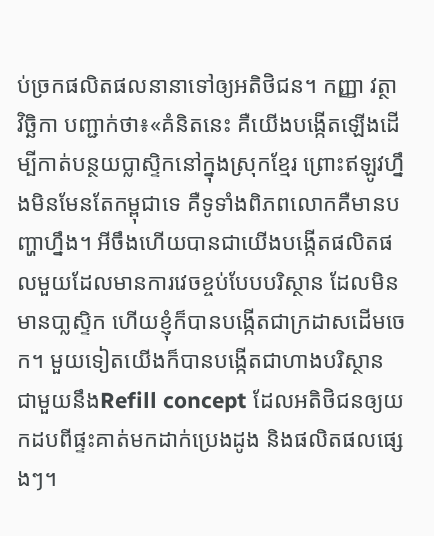ប់ច្រកផលិតផលនានាទៅឲ្យអតិថិជន។ កញ្ញា វត្ថា វិច្ឆិកា បញ្ជាក់ថា៖«គំនិតនេះ គឺយើងបង្កើតឡើងដើម្បីកាត់បន្ថយប្លាស្ទិកនៅក្នុងស្រុកខ្មែរ ព្រោះឥឡូវហ្នឹងមិនមែនតែកម្ពុជាទេ គឺទូទាំងពិភពលោកគឺមានបញ្ហាហ្នឹង។ អីចឹងហើយបានជាយើងបង្កើតផលិតផលមួយដែលមានការវេចខ្ចប់បែបបរិស្ថាន ដែលមិនមានបា្លស្ទិក ហើយខ្ញុំក៏បានបង្កើតជាក្រដាសដើមចេក។ មួយទៀតយើងក៏បានបង្កើតជាហាងបរិស្ថាន ជាមួយនឹងRefill concept ដែលអតិថិជនឲ្យយកដបពីផ្ទះគាត់មកដាក់ប្រេងដូង និងផលិតផលផ្សេងៗ។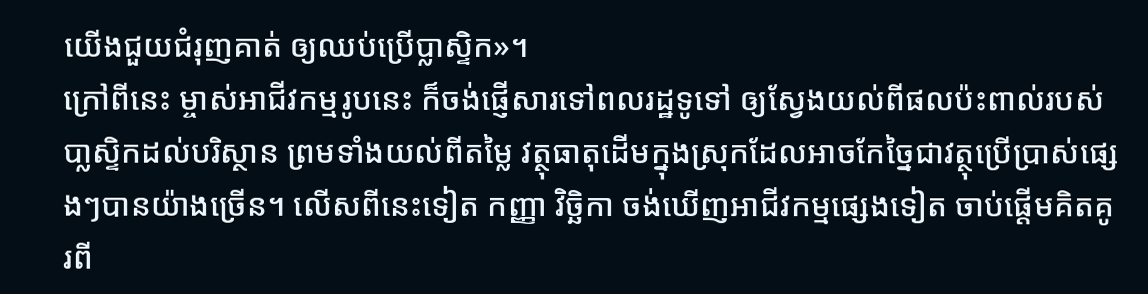យើងជួយជំរុញគាត់ ឲ្យឈប់ប្រើប្លាស្ទិក»។
ក្រៅពីនេះ ម្ចាស់អាជីវកម្មរូបនេះ ក៏ចង់ផ្ញើសារទៅពលរដ្ឋទូទៅ ឲ្យស្វែងយល់ពីផលប៉ះពាល់របស់បា្លស្ទិកដល់បរិស្ថាន ព្រមទាំងយល់ពីតម្លៃ វត្ថុធាតុដើមក្នុងស្រុកដែលអាចកែច្នៃជាវត្ថុប្រើប្រាស់ផ្សេងៗបានយ៉ាងច្រើន។ លើសពីនេះទៀត កញ្ញា វិច្ឆិកា ចង់ឃើញអាជីវកម្មផ្សេងទៀត ចាប់ផ្តើមគិតគូរពី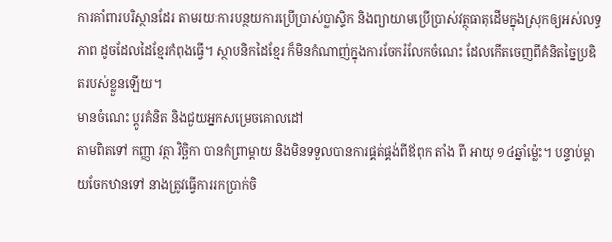ការគាំពារបរិស្ថានដែរ តាមរយៈការបន្ថយការប្រើប្រាស់ប្លាស្ទិក និងព្យាយាមប្រើប្រាស់វត្ថុធាតុដើមក្នុងស្រុកឲ្យអស់លទ្ធភាព ដូចដែលដៃខ្មែរកំពុងធ្វើ។ ស្ថាបនិកដៃខ្មែរ ក៏មិនកំណាញ់ក្នុងការចែករំលែកចំណេះ ដែលកើតចេញពីគំនិតច្នៃប្រឌិតរបស់ខ្លួនឡើយ។
មានចំណេះ ប្តូរគំនិត និងជួយអ្នកសម្រេចគោលដៅ
តាមពិតទៅ កញ្ញា វត្ថា វិច្ឆិកា បានកំព្រាម្តាយ និងមិនទទួលបានការផ្គត់ផ្គង់ពីឪពុក តាំង ពី អាយុ ១៤ឆ្នាំម្ល៉េះ។ បន្ទាប់ម្តាយចែកឋានទៅ នាងត្រូវធ្វើការរកប្រាក់ចិ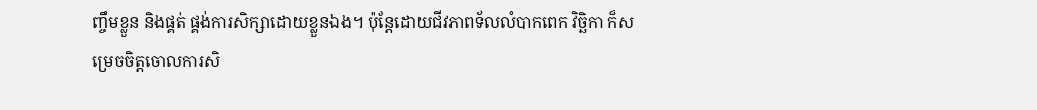ញ្ចឹមខ្លួន និងផ្គត់ ផ្គង់ការសិក្សាដោយខ្លួនឯង។ ប៉ុន្តែដោយជីវភាពទ័លលំបាកពេក វិច្ឆិកា ក៏សម្រេចចិត្តចោលការសិ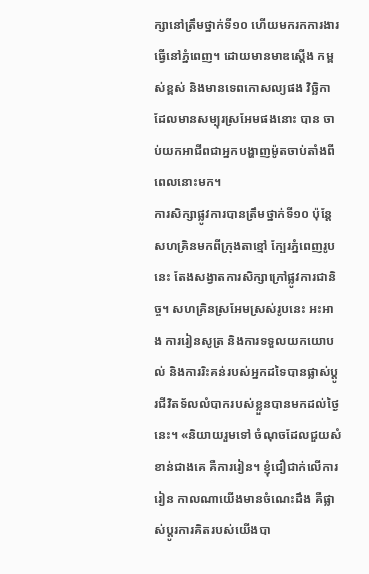ក្សានៅត្រឹមថ្នាក់ទី១០ ហើយមករកការងារធ្វើនៅភ្នំពេញ។ ដោយមានមាឌស្តើង កម្ពស់ខ្ពស់ និងមានទេពកោសល្យផង វិច្ឆិកា ដែលមានសម្បុរស្រអែមផងនោះ បាន ចាប់យកអាជីពជាអ្នកបង្ហាញម៉ូតចាប់តាំងពីពេលនោះមក។
ការសិក្សាផ្លូវការបានត្រឹមថ្នាក់ទី១០ ប៉ុន្តែសហគ្រិនមកពីក្រុងតាខ្មៅ ក្បែរភ្នំពេញរូបនេះ តែងសង្វាតការសិក្សាក្រៅផ្លូវការជានិច្ច។ សហគ្រិនស្រអែមស្រស់រូបនេះ អះអាង ការរៀនសូត្រ និងការទទួលយកយោបល់ និងការរិះគន់របស់អ្នកដទៃបានផ្លាស់ប្តូរជីវិតទ័លលំបាករបស់ខ្លួនបានមកដល់ថ្ងៃនេះ។ «និយាយរួមទៅ ចំណុចដែលជួយសំខាន់ជាងគេ គឺការរៀន។ ខ្ញុំជឿជាក់លើការរៀន កាលណាយើងមានចំណេះដឹង គឺផ្លាស់ប្តូរការគិតរបស់យើងបា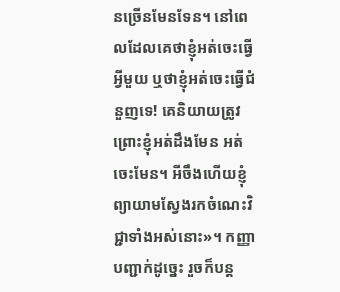នច្រើនមែនទែន។ នៅពេលដែលគេថាខ្ញុំអត់ចេះធ្វើអ្វីមួយ ឬថាខ្ញុំអត់ចេះធ្វើជំនួញទេ! គេនិយាយត្រូវ ព្រោះខ្ញុំអត់ដឹងមែន អត់ចេះមែន។ អីចឹងហើយខ្ញុំព្យាយាមស្វែងរកចំណេះវិជ្ជាទាំងអស់នោះ»។ កញ្ញា បញ្ជាក់ដូច្នេះ រួចក៏បន្ត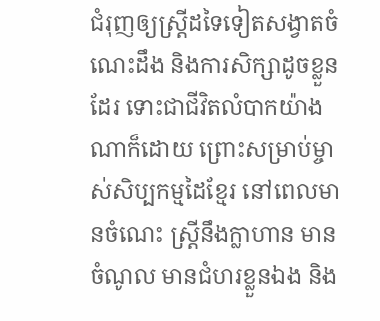ជំរុញឲ្យស្ត្រីដទៃទៀតសង្វាតចំណេះដឹង និងការសិក្សាដូចខ្លួនដែរ ទោះជាជីវិតលំបាកយ៉ាងណាក៏ដោយ ព្រោះសម្រាប់ម្ចាស់សិប្បកម្មដៃខ្មែរ នៅពេលមានចំណេះ ស្ត្រីនឹងក្លាហាន មានចំណូល មានជំហរខ្លួនឯង និង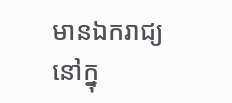មានឯករាជ្យនៅក្នុ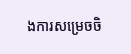ងការសម្រេចចិ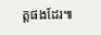ត្តផងដែរ៕